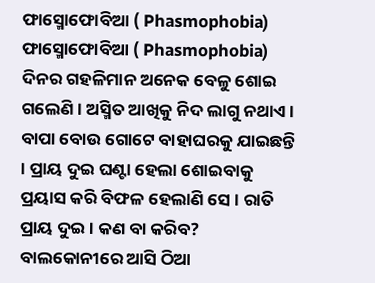ଫାସ୍ମୋଫୋବିଆ ( Phasmophobia)
ଫାସ୍ମୋଫୋବିଆ ( Phasmophobia)
ଦିନର ଗହଳିମାନ ଅନେକ ବେଳୁ ଶୋଇ ଗଲେଣି । ଅସ୍ମିତ ଆଖିକୁ ନିଦ ଲାଗୁ ନଥାଏ । ବାପା ବୋଉ ଗୋଟେ ବାହାଘରକୁ ଯାଇଛନ୍ତି । ପ୍ରାୟ ଦୁଇ ଘଣ୍ଟା ହେଲା ଶୋଇବାକୁ ପ୍ରୟାସ କରି ବିଫଳ ହେଲାଣି ସେ । ରାତି ପ୍ରାୟ ଦୁଇ । କଣ ବା କରିବ? ବାଲକୋନୀରେ ଆସି ଠିଆ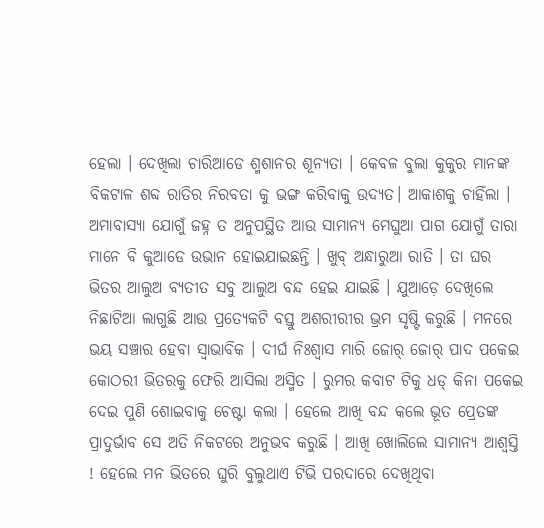ହେଲା । ଦେଖିଲା ଚାରିଆଡେ ଶ୍ମଶାନର ଶୂନ୍ୟତା । କେବଳ ବୁଲା କୁକୁର ମାନଙ୍କ ବିକଟାଳ ଶବ୍ଦ ରାତିର ନିରବତା କୁ ଭଙ୍ଗ କରିବାକୁ ଉଦ୍ୟତ। ଆକାଶକୁ ଚାହିଁଲା । ଅମାବାସ୍ୟା ଯୋଗୁଁ ଜହ୍ନ ତ ଅନୁପସ୍ଥିତ ଆଉ ସାମାନ୍ୟ ମେଘୁଆ ପାଗ ଯୋଗୁଁ ତାରା ମାନେ ବି କୁଆଡେ ଉଭାନ ହୋଇଯାଇଛନ୍ତି । ଖୁବ୍ ଅନ୍ଧାରୁଆ ରାତି । ତା ଘର ଭିତର ଆଲୁଅ ବ୍ୟତୀତ ସବୁ ଆଲୁଅ ବନ୍ଦ ହେଇ ଯାଇଛି । ଯୁଆଡ଼େ ଦେଖିଲେ ନିଛାଟିଆ ଲାଗୁଛି ଆଉ ପ୍ରତ୍ୟେକଟି ବସ୍ତୁ ଅଶରୀରୀର ଭ୍ରମ ସୃଷ୍ଟି କରୁଛି । ମନରେ ଭୟ ସଞ୍ଚାର ହେବା ସ୍ବାଭାବିକ । ଦୀର୍ଘ ନିଃଶ୍ୱାସ ମାରି ଜୋର୍ ଜୋର୍ ପାଦ ପକେଇ କୋଠରୀ ଭିତରକୁ ଫେରି ଆସିଲା ଅସ୍ମିତ । ରୁମର କବାଟ ଟିକୁ ଧଡ୍ କିନା ପକେଇ ଦେଇ ପୁଣି ଶୋଇବାକୁ ଚେଷ୍ଟା କଲା । ହେଲେ ଆଖି ବନ୍ଦ କଲେ ଭୂତ ପ୍ରେତଙ୍କ ପ୍ରାଦୁର୍ଭାବ ସେ ଅତି ନିକଟରେ ଅନୁଭବ କରୁଛି । ଆଖି ଖୋଲିଲେ ସାମାନ୍ୟ ଆଶ୍ୱସ୍ତି ! ହେଲେ ମନ ଭିତରେ ଘୁରି ବୁଲୁଥାଏ ଟିଭି ପରଦାରେ ଦେଖିଥିବା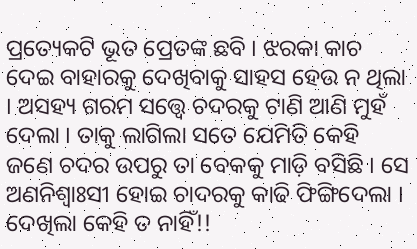ପ୍ରତ୍ୟେକଟି ଭୂତ ପ୍ରେତଙ୍କ ଛବି । ଝରକା କାଚ ଦେଇ ବାହାରକୁ ଦେଖିବାକୁ ସାହସ ହେଉ ନ ଥିଲା । ଅସହ୍ୟ ଗରମ ସତ୍ତ୍ୱେ ଚଦରକୁ ଟାଣି ଆଣି ମୁହଁ ଦେଲା । ତାକୁ ଲାଗିଲା ସତେ ଯେମିତି କେହି ଜଣେ ଚଦର ଉପରୁ ତା ବେକକୁ ମାଡ଼ି ବସିଛି । ସେ ଅଣନିଶ୍ଵାଃସୀ ହୋଇ ଚାଦରକୁ କାଢି ଫିଙ୍ଗିଦେଲା । ଦେଖିଲା କେହି ତ ନାହିଁ!!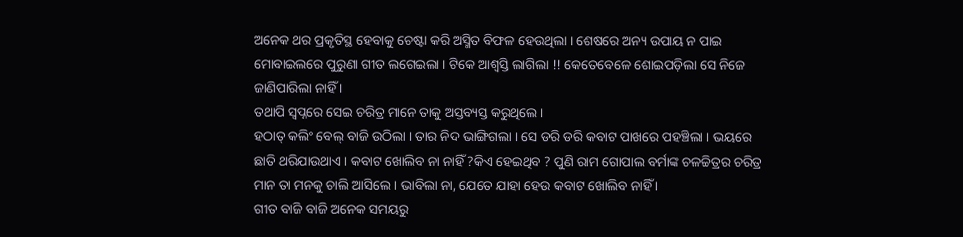ଅନେକ ଥର ପ୍ରକୃତିସ୍ଥ ହେବାକୁ ଚେଷ୍ଟା କରି ଅସ୍ମିତ ବିଫଳ ହେଉଥିଲା । ଶେଷରେ ଅନ୍ୟ ଉପାୟ ନ ପାଇ ମୋବାଇଲରେ ପୁରୁଣା ଗୀତ ଲଗେଇଲା । ଟିକେ ଆଶ୍ୱସ୍ତି ଲାଗିଲା !! କେତେବେଳେ ଶୋଇପଡ଼ିଲା ସେ ନିଜେ ଜାଣିପାରିଲା ନାହିଁ ।
ତଥାପି ସ୍ୱପ୍ନରେ ସେଇ ଚରିତ୍ର ମାନେ ତାକୁ ଅସ୍ତବ୍ୟସ୍ତ କରୁଥିଲେ ।
ହଠାତ୍ କଲିଂ ବେଲ୍ ବାଜି ଉଠିଲା । ତାର ନିଦ ଭାଙ୍ଗିଗଲା । ସେ ଡରି ଡରି କବାଟ ପାଖରେ ପହଞ୍ଚିଲା । ଭୟରେ ଛାତି ଥରିଯାଉଥାଏ । କବାଟ ଖୋଲିବ ନା ନାହିଁ ?କିଏ ହେଇଥିବ ? ପୁଣି ରାମ ଗୋପାଲ ବର୍ମାଙ୍କ ଚଳଚ୍ଚିତ୍ରର ଚରିତ୍ର ମାନ ତା ମନକୁ ଚାଲି ଆସିଲେ । ଭାବିଲା ନା, ଯେତେ ଯାହା ହେଉ କବାଟ ଖୋଲିବ ନାହିଁ ।
ଗୀତ ବାଜି ବାଜି ଅନେକ ସମୟରୁ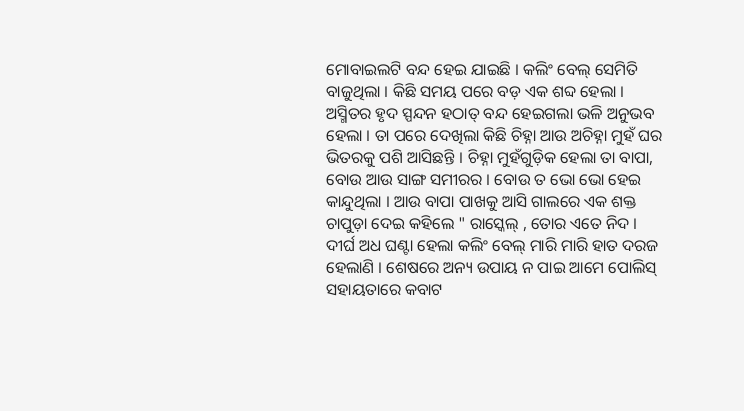ମୋବାଇଲଟି ବନ୍ଦ ହେଇ ଯାଇଛି । କଲିଂ ବେଲ୍ ସେମିତି ବାଜୁଥିଲା । କିଛି ସମୟ ପରେ ବଡ଼ ଏକ ଶବ୍ଦ ହେଲା । ଅସ୍ମିତର ହୃଦ ସ୍ପନ୍ଦନ ହଠାତ୍ ବନ୍ଦ ହେଇଗଲା ଭଳି ଅନୁଭବ ହେଲା । ତା ପରେ ଦେଖିଲା କିଛି ଚିହ୍ନା ଆଉ ଅଚିହ୍ନା ମୁହଁ ଘର ଭିତରକୁ ପଶି ଆସିଛନ୍ତି । ଚିହ୍ନା ମୁହଁଗୁଡ଼ିକ ହେଲା ତା ବାପା, ବୋଉ ଆଉ ସାଙ୍ଗ ସମୀରର । ବୋଉ ତ ଭୋ ଭୋ ହେଇ କାନ୍ଦୁଥିଲା । ଆଉ ବାପା ପାଖକୁ ଆସି ଗାଲରେ ଏକ ଶକ୍ତ ଚାପୁଡ଼ା ଦେଇ କହିଲେ " ରାସ୍କେଲ୍ , ତୋର ଏତେ ନିଦ । ଦୀର୍ଘ ଅଧ ଘଣ୍ଟା ହେଲା କଲିଂ ବେଲ୍ ମାରି ମାରି ହାତ ଦରଜ ହେଲାଣି । ଶେଷରେ ଅନ୍ୟ ଉପାୟ ନ ପାଇ ଆମେ ପୋଲିସ୍ ସହାୟତାରେ କବାଟ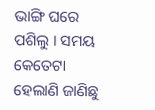ଭାଙ୍ଗି ଘରେ ପଶିଲୁ । ସମୟ କେତେଟା ହେଲାଣି ଜାଣିଛୁ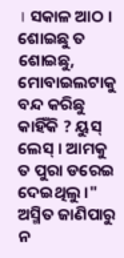। ସକାଳ ଆଠ । ଶୋଇଛୁ ତ ଶୋଇଛୁ, ମୋବାଇଲଟାକୁ ବନ୍ଦ କରିଛୁ କାହିଁକି ? ୟୁସ୍ ଲେସ୍ । ଆମକୁ ତ ପୁରା ଡରେଇ ଦେଇଥିଲୁ ।"
ଅସ୍ମିତ ଜାଣିପାରୁ ନ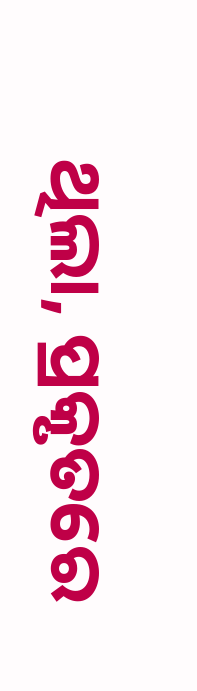ଥିଲା, ପ୍ରକୃତରେ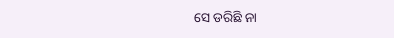ସେ ଡରିଛି ନା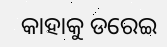କାହାକୁ ଡରେଇ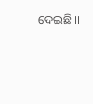ଦେଇଛି।।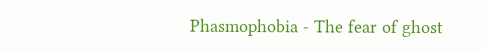Phasmophobia - The fear of ghost